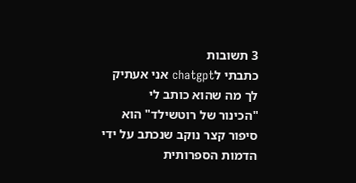3 תשובות
כתבתי לchatgpt אני אעתיק לך מה שהוא כותב לי
"הכינור של רוטשילד" הוא סיפור קצר נוקב שנכתב על ידי הדמות הספרותית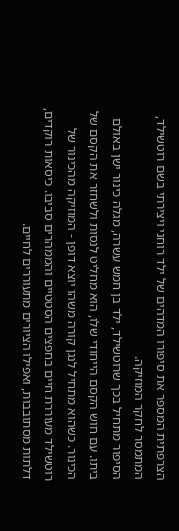הצרפתית המספר את סיפורו המדהים של ילד רוחני ויצירתי בשם רוטשילד, המתמסר לחקר המוזיקה.
הסיפור מתחיל בכך שרוטשילד, ילד בן חמש עשרה, מגלה כינור ישן באולם ביתו. עם חוש הקסם הייחודי שלו, הוא מחליט לנסות ולשחזר את הקסם של הכינור. כשהוא מתחיל לנגן קורה משהו יוצא דופן - המוזיקה מהכינור של רוטשילד מעוררת חיים בחפצים הסטטיים והממהרים סביבו. כיסאות רוקדים, דלתות מסתובבות, ואפילו הציורים מתעוררים לחיים.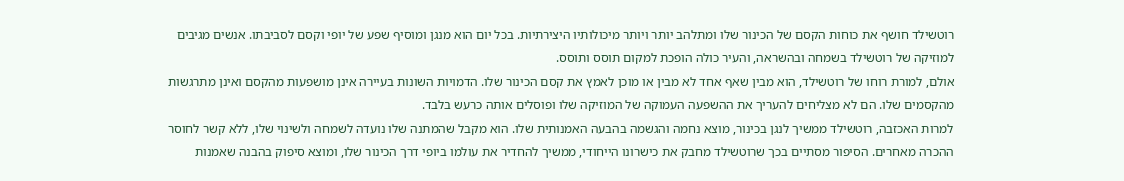רוטשילד חושף את כוחות הקסם של הכינור שלו ומתלהב יותר ויותר מיכולותיו היצירתיות. בכל יום הוא מנגן ומוסיף שפע של יופי וקסם לסביבתו. אנשים מגיבים למוזיקה של רוטשילד בשמחה ובהשראה, והעיר כולה הופכת למקום תוסס ותוסס.
אולם, למורת רוחו של רוטשילד, הוא מבין שאף אחד לא מבין או מוכן לאמץ את קסם הכינור שלו. הדמויות השונות בעיירה אינן מושפעות מהקסם ואינן מתרגשות מהקסמים שלו. הם לא מצליחים להעריך את ההשפעה העמוקה של המוזיקה שלו ופוסלים אותה כרעש בלבד.
למרות האכזבה, רוטשילד ממשיך לנגן בכינור, מוצא נחמה והגשמה בהבעה האמנותית שלו. הוא מקבל שהמתנה שלו נועדה לשמחה ולשינוי שלו, ללא קשר לחוסר ההכרה מאחרים. הסיפור מסתיים בכך שרוטשילד מחבק את כישרונו הייחודי, ממשיך להחדיר את עולמו ביופי דרך הכינור שלו, ומוצא סיפוק בהבנה שאמנות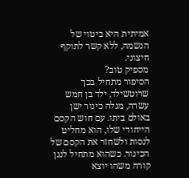אמיתית היא ביטוי של הנשמה, ללא קשר לתוקף חיצוני.
מספיק טוב?
הסיפור מתחיל בכך שרוטשילד, ילד בן חמש עשרה, מגלה כינור ישן באולם ביתו. עם חוש הקסם הייחודי שלו, הוא מחליט לנסות ולשחזר את הקסם של הכינור. כשהוא מתחיל לנגן קורה משהו יוצא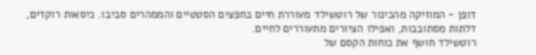דופן - המוזיקה מהכינור של רוטשילד מעוררת חיים בחפצים הסטטיים והממהרים סביבו. כיסאות רוקדים, דלתות מסתובבות, ואפילו הציורים מתעוררים לחיים.
רוטשילד חושף את כוחות הקסם של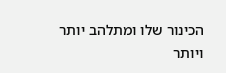הכינור שלו ומתלהב יותר ויותר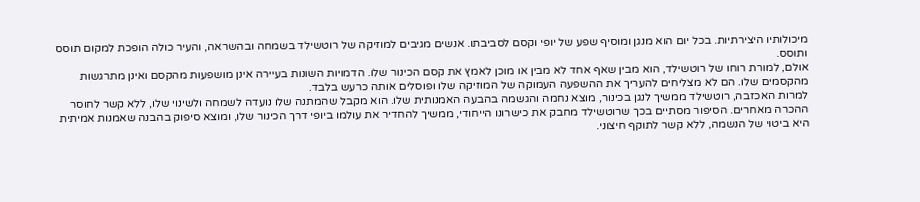מיכולותיו היצירתיות. בכל יום הוא מנגן ומוסיף שפע של יופי וקסם לסביבתו. אנשים מגיבים למוזיקה של רוטשילד בשמחה ובהשראה, והעיר כולה הופכת למקום תוסס ותוסס.
אולם, למורת רוחו של רוטשילד, הוא מבין שאף אחד לא מבין או מוכן לאמץ את קסם הכינור שלו. הדמויות השונות בעיירה אינן מושפעות מהקסם ואינן מתרגשות מהקסמים שלו. הם לא מצליחים להעריך את ההשפעה העמוקה של המוזיקה שלו ופוסלים אותה כרעש בלבד.
למרות האכזבה, רוטשילד ממשיך לנגן בכינור, מוצא נחמה והגשמה בהבעה האמנותית שלו. הוא מקבל שהמתנה שלו נועדה לשמחה ולשינוי שלו, ללא קשר לחוסר ההכרה מאחרים. הסיפור מסתיים בכך שרוטשילד מחבק את כישרונו הייחודי, ממשיך להחדיר את עולמו ביופי דרך הכינור שלו, ומוצא סיפוק בהבנה שאמנות אמיתית היא ביטוי של הנשמה, ללא קשר לתוקף חיצוני.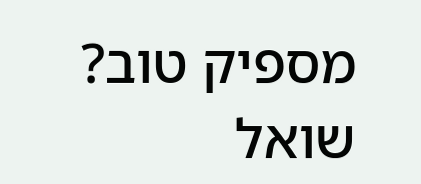מספיק טוב?
שואל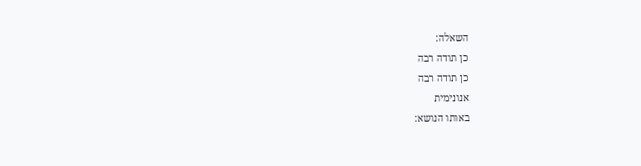השאלה:
כן תודה רבה
כן תודה רבה
אנונימית
באותו הנושא: